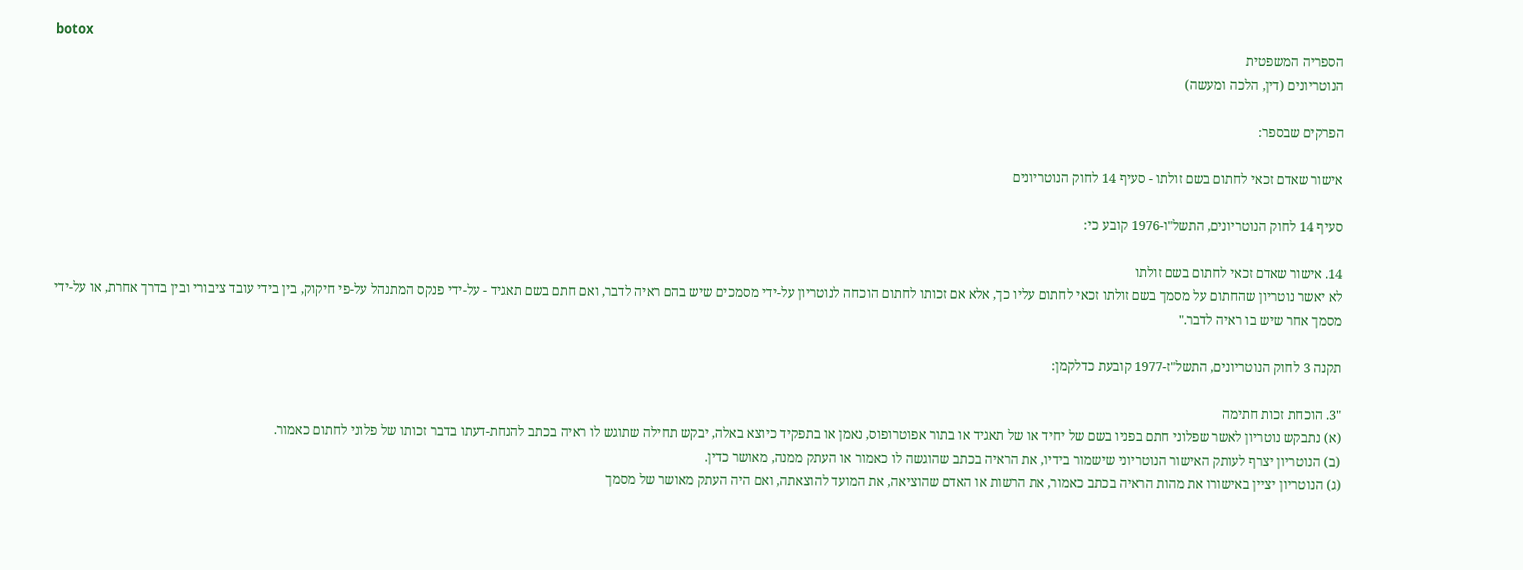botox
הספריה המשפטית
הנוטריונים (דין, הלכה ומעשה)

הפרקים שבספר:

אישור שאדם זכאי לחתום בשם זולתו - סעיף 14 לחוק הנוטריונים

סעיף 14 לחוק הנוטריונים, התשל"ו-1976 קובע כי:

14. אישור שאדם זכאי לחתום בשם זולתו
לא יאשר נוטריון שהחתום על מסמך בשם זולתו זכאי לחתום עליו כך, אלא אם זכותו לחתום הוכחה לנוטריון על-ידי מסמכים שיש בהם ראיה לדבר, ואם חתם בשם תאגיד - על-ידי פנקס המתנהל על-פי חיקוק, בין בידי עובד ציבורי ובין בדרך אחרת, או על-ידי מסמך אחר שיש בו ראיה לדבר."

תקנה 3 לחוק הנוטריונים, התשל"ז-1977 קובעת כדלקמן:

"3. הוכחת זכות חתימה
(א) נתבקש נוטריון לאשר שפלוני חתם בפניו בשם של יחיד או של תאגיד או בתור אפוטרופוס, נאמן או בתפקיד כיוצא באלה, יבקש תחילה שתוגש לו ראיה בכתב להנחת-דעתו בדבר זכותו של פלוני לחתום כאמור.
(ב) הנוטריון יצרף לעותק האישור הנוטריוני שישמור בידיו, את הראיה בכתב שהוגשה לו כאמור או העתק ממנה, מאושר כדין.
(ג) הנוטריון יציין באישורו את מהות הראיה בכתב כאמור, את הרשות או האדם שהוציאה, את המועד להוצאתה, ואם היה העתק מאושר של מסמך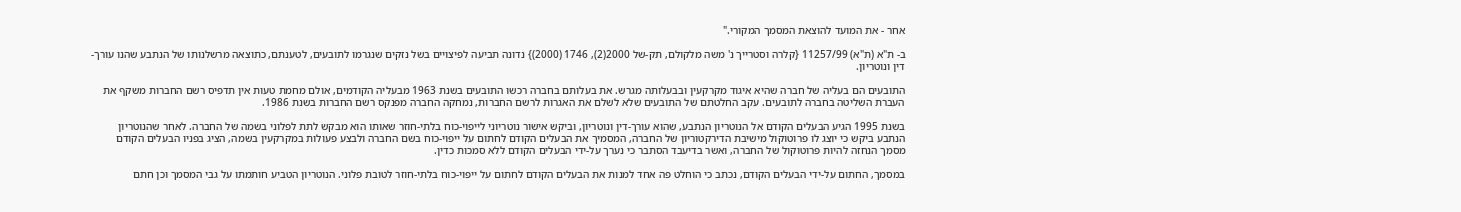אחר - את המועד להוצאת המסמך המקורי."

ב- ת"א (ת"א) 11257/99 {קלרה וסטרייך נ' משה מלקולם, תק-של 2000(2), 1746 (2000)} נדונה תביעה לפיצויים בשל נזקים שנגרמו לתובעים, לטענתם, כתוצאה מרשלנותו של הנתבע שהנו עורך-דין ונוטריון.

התובעים הם בעליה של חברה שהיא איגוד מקרקעין ובבעלותה מגרש. את בעלותם בחברה רכשו התובעים בשנת 1963 מבעליה הקודמים, אולם מחמת טעות אין תדפיס רשם החברות משקף את העברת השליטה בחברה לתובעים. עקב החלטתם של התובעים שלא לשלם את האגרות לרשם החברות, נמחקה החברה מפנקס רשם החברות בשנת 1986.

בשנת 1995 הגיע הבעלים הקודם אל הנוטריון הנתבע, שהוא עורך-דין ונוטריון, וביקש אישור נוטריוני לייפוי-כוח בלתי-חוזר שאותו הוא מבקש לתת לפלוני בשמה של החברה. לאחר שהנוטריון הנתבע ביקש כי יוצג לו פרוטוקול מישיבת הדירקטוריון של החברה, המסמיך את הבעלים הקודם לחתום על ייפוי-כוח בשם החברה ולבצע פעולות במקרקעין בשמה, הציג בפניו הבעלים הקודם מסמך הנחזה להיות פרוטוקול של החברה, ואשר בדיעבד הסתבר כי נערך על-ידי הבעלים הקודם ללא סמכות כדין.

במסמך, החתום על-ידי הבעלים הקודם, נכתב כי הוחלט פה אחד למנות את הבעלים הקודם לחתום על ייפוי-כוח בלתי-חוזר לטובת פלוני. הנוטריון הטביע חותמתו על גבי המסמך וכן חתם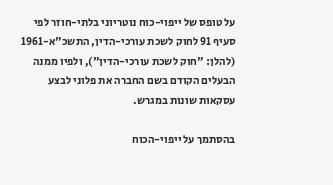על טופס של ייפוי-כוח נוטריוני בלתי-חוזר לפי סעיף 91 לחוק לשכת עורכי-הדין, התשכ"א-1961 (להלן: "חוק לשכת עורכי-הדין"), ולפיו ממנה הבעלים הקודם בשם החברה את פלוני לבצע עסקאות שונות במגרש.

בהסתמך על ייפוי-הכוח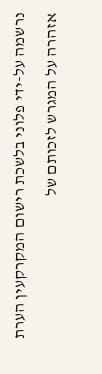נרשמה על-ידי פלוני בלשכת רישום המקרקעין הערת אזהרה על המגרש לזכותם של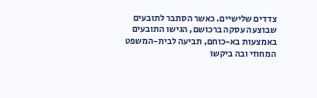צדדים שלישיים. כאשר הסתבר לתובעים שבוצעה עסקה ברכושם, הגישו התובעים באמצעות בא-כוחם, תביעה לבית-המשפט המחוזי ובה ביקשו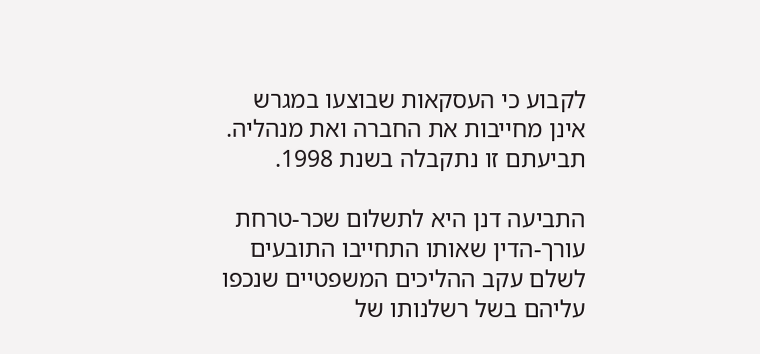לקבוע כי העסקאות שבוצעו במגרש אינן מחייבות את החברה ואת מנהליה. תביעתם זו נתקבלה בשנת 1998.

התביעה דנן היא לתשלום שכר-טרחת עורך-הדין שאותו התחייבו התובעים לשלם עקב ההליכים המשפטיים שנכפו עליהם בשל רשלנותו של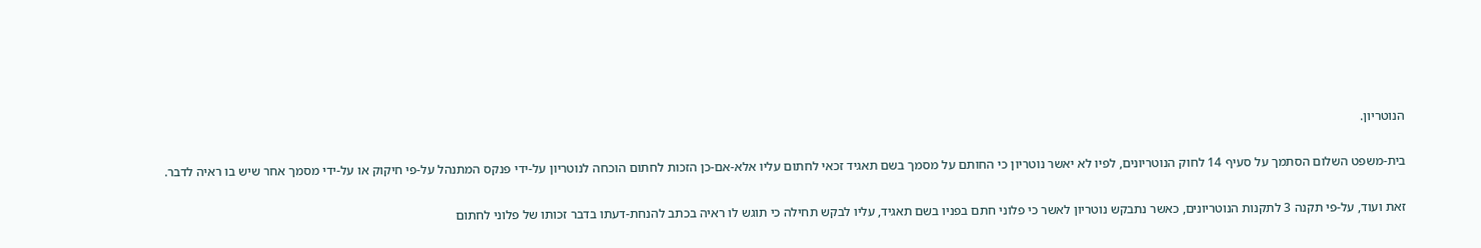הנוטריון.

בית-משפט השלום הסתמך על סעיף 14 לחוק הנוטריונים, לפיו לא יאשר נוטריון כי החותם על מסמך בשם תאגיד זכאי לחתום עליו אלא-אם-כן הזכות לחתום הוכחה לנוטריון על-ידי פנקס המתנהל על-פי חיקוק או על-ידי מסמך אחר שיש בו ראיה לדבר.

זאת ועוד, על-פי תקנה 3 לתקנות הנוטריונים, כאשר נתבקש נוטריון לאשר כי פלוני חתם בפניו בשם תאגיד, עליו לבקש תחילה כי תוגש לו ראיה בכתב להנחת-דעתו בדבר זכותו של פלוני לחתום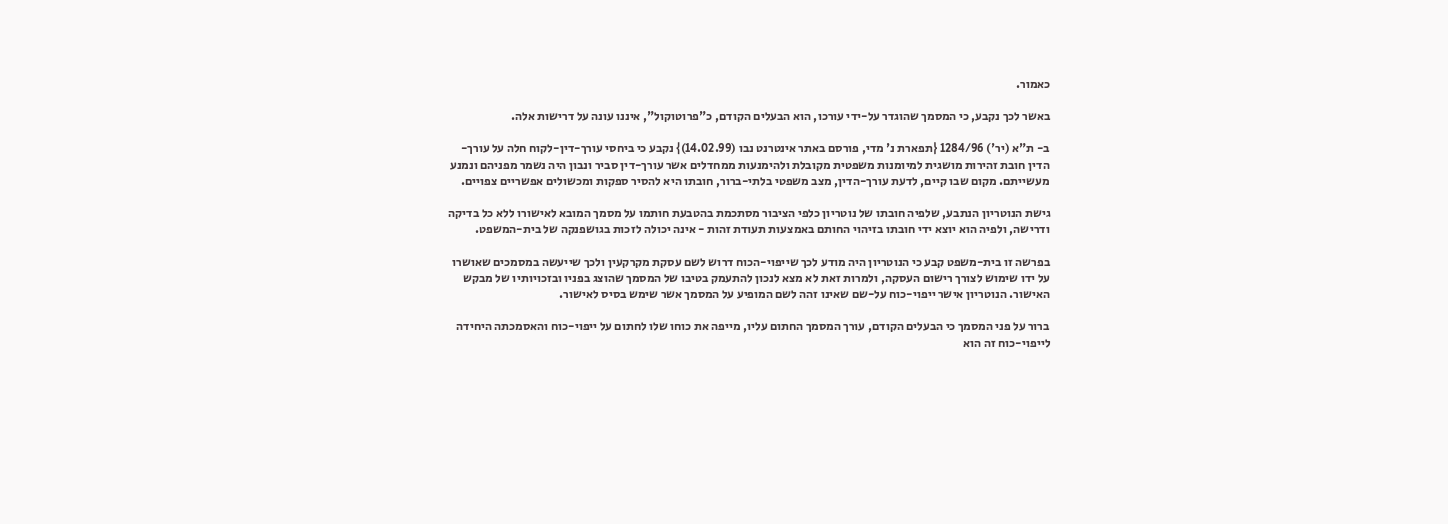כאמור.

באשר לכך נקבע, כי המסמך שהוגדר על-ידי עורכו, הוא הבעלים הקודם, כ"פרוטוקול", איננו עונה על דרישות אלה.

ב- ת"א (יר') 1284/96 {תפארת נ' מדי, פורסם באתר אינטרנט נבו (14.02.99)} נקבע כי ביחסי עורך-דין-לקוח חלה על עורך-הדין חובת זהירות מושגית למיומנות משפטית מקובלת ולהימנעות ממחדלים אשר עורך-דין סביר ונבון היה נשמר מפניהם ונמנע מעשייתם. מקום שבו קיים, לדעת עורך-הדין, מצב משפטי בלתי-ברור, חובתו היא להסיר ספקות ומכשולים אפשריים צפויים.

גישת הנוטריון הנתבע, שלפיה חובתו של נוטריון כלפי הציבור מסתכמת בהטבעת חותמו על מסמך המובא לאישורו ללא כל בדיקה ודרישה, ולפיה הוא יוצא ידי חובתו בזיהוי החותם באמצעות תעודת זהות - אינה יכולה לזכות בגושפנקה של בית-המשפט.

בפרשה זו בית-משפט קבע כי הנוטריון היה מודע לכך שייפוי-הכוח דרוש לשם עסקת מקרקעין ולכך שייעשה במסמכים שאושרו על ידו שימוש לצורך רישום העסקה, ולמרות זאת לא מצא לנכון להתעמק בטיבו של המסמך שהוצג בפניו ובזכויותיו של מבקש האישור. הנוטריון אישר ייפוי-כוח על-שם שאינו זהה לשם המופיע על המסמך אשר שימש בסיס לאישור.

ברור על פני המסמך כי הבעלים הקודם, עורך המסמך החתום עליו, מייפה את כוחו שלו לחתום על ייפוי-כוח והאסמכתה היחידה לייפוי-כוח זה הוא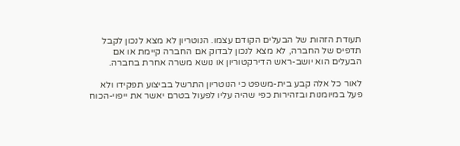תעודת הזהות של הבעלים הקודם עצמו. הנוטריון לא מצא לנכון לקבל תדפיס של החברה, לא מצא לנכון לבדוק אם החברה קיימת או אם הבעלים הוא יושב-ראש הדירקטוריון או נושא משרה אחרת בחברה.

לאור כל אלה קבע בית-משפט כי הנוטריון התרשל בביצוע תפקידו ולא פעל במיומנות ובזהירות כפי שהיה עליו לפעול בטרם יאשר את ייפוי-הכוח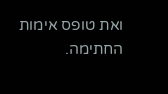ואת טופס אימות החתימה.